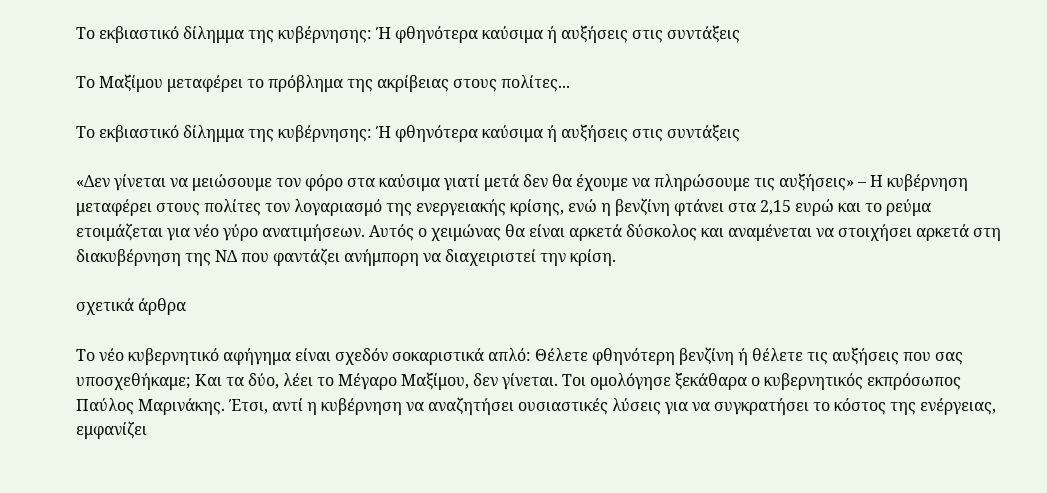Το εκβιαστικό δίλημμα της κυβέρνησης: Ή φθηνότερα καύσιμα ή αυξήσεις στις συντάξεις

Το Μαξίμου μεταφέρει το πρόβλημα της ακρίβειας στους πολίτες...

Το εκβιαστικό δίλημμα της κυβέρνησης: Ή φθηνότερα καύσιμα ή αυξήσεις στις συντάξεις

«Δεν γίνεται να μειώσουμε τον φόρο στα καύσιμα γιατί μετά δεν θα έχουμε να πληρώσουμε τις αυξήσεις» – Η κυβέρνηση μεταφέρει στους πολίτες τον λογαριασμό της ενεργειακής κρίσης, ενώ η βενζίνη φτάνει στα 2,15 ευρώ και το ρεύμα ετοιμάζεται για νέο γύρο ανατιμήσεων. Αυτός ο χειμώνας θα είναι αρκετά δύσκολος και αναμένεται να στοιχήσει αρκετά στη διακυβέρνηση της ΝΔ που φαντάζει ανήμπορη να διαχειριστεί την κρίση.

σχετικά άρθρα

Το νέο κυβερνητικό αφήγημα είναι σχεδόν σοκαριστικά απλό: Θέλετε φθηνότερη βενζίνη ή θέλετε τις αυξήσεις που σας υποσχεθήκαμε; Και τα δύο, λέει το Μέγαρο Μαξίμου, δεν γίνεται. Τοι ομολόγησε ξεκάθαρα ο κυβερνητικός εκπρόσωπος Παύλος Μαρινάκης. Έτσι, αντί η κυβέρνηση να αναζητήσει ουσιαστικές λύσεις για να συγκρατήσει το κόστος της ενέργειας, εμφανίζει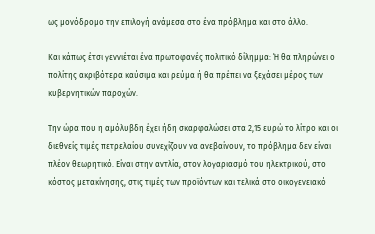ως μονόδρομο την επιλογή ανάμεσα στο ένα πρόβλημα και στο άλλο.

Και κάπως έτσι γεννιέται ένα πρωτοφανές πολιτικό δίλημμα: Ή θα πληρώνει ο πολίτης ακριβότερα καύσιμα και ρεύμα ή θα πρέπει να ξεχάσει μέρος των κυβερνητικών παροχών.

Την ώρα που η αμόλυβδη έχει ήδη σκαρφαλώσει στα 2,15 ευρώ το λίτρο και οι διεθνείς τιμές πετρελαίου συνεχίζουν να ανεβαίνουν, το πρόβλημα δεν είναι πλέον θεωρητικό. Είναι στην αντλία, στον λογαριασμό του ηλεκτρικού, στο κόστος μετακίνησης, στις τιμές των προϊόντων και τελικά στο οικογενειακό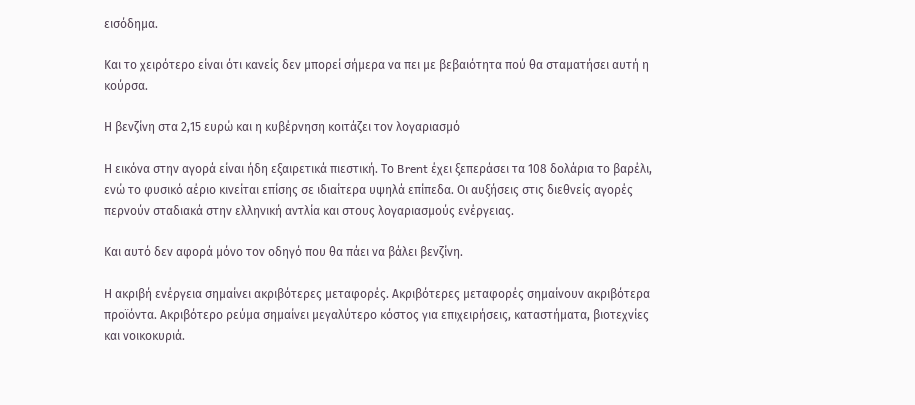εισόδημα.

Και το χειρότερο είναι ότι κανείς δεν μπορεί σήμερα να πει με βεβαιότητα πού θα σταματήσει αυτή η κούρσα.

Η βενζίνη στα 2,15 ευρώ και η κυβέρνηση κοιτάζει τον λογαριασμό

Η εικόνα στην αγορά είναι ήδη εξαιρετικά πιεστική. Το Brent έχει ξεπεράσει τα 108 δολάρια το βαρέλι, ενώ το φυσικό αέριο κινείται επίσης σε ιδιαίτερα υψηλά επίπεδα. Οι αυξήσεις στις διεθνείς αγορές περνούν σταδιακά στην ελληνική αντλία και στους λογαριασμούς ενέργειας.

Και αυτό δεν αφορά μόνο τον οδηγό που θα πάει να βάλει βενζίνη.

Η ακριβή ενέργεια σημαίνει ακριβότερες μεταφορές. Ακριβότερες μεταφορές σημαίνουν ακριβότερα προϊόντα. Ακριβότερο ρεύμα σημαίνει μεγαλύτερο κόστος για επιχειρήσεις, καταστήματα, βιοτεχνίες και νοικοκυριά.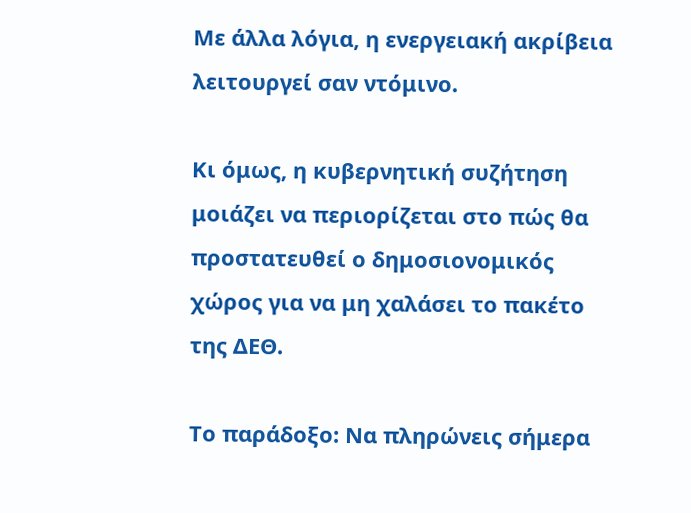Με άλλα λόγια, η ενεργειακή ακρίβεια λειτουργεί σαν ντόμινο.

Κι όμως, η κυβερνητική συζήτηση μοιάζει να περιορίζεται στο πώς θα προστατευθεί ο δημοσιονομικός χώρος για να μη χαλάσει το πακέτο της ΔΕΘ.

Το παράδοξο: Nα πληρώνεις σήμερα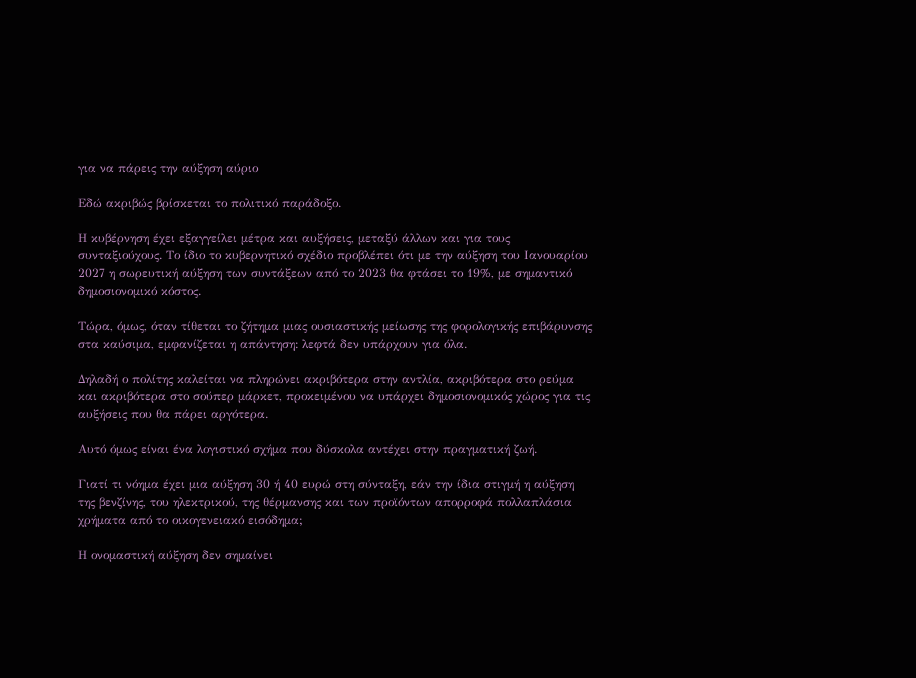για να πάρεις την αύξηση αύριο

Εδώ ακριβώς βρίσκεται το πολιτικό παράδοξο.

Η κυβέρνηση έχει εξαγγείλει μέτρα και αυξήσεις, μεταξύ άλλων και για τους συνταξιούχους. Το ίδιο το κυβερνητικό σχέδιο προβλέπει ότι με την αύξηση του Ιανουαρίου 2027 η σωρευτική αύξηση των συντάξεων από το 2023 θα φτάσει το 19%, με σημαντικό δημοσιονομικό κόστος.

Τώρα, όμως, όταν τίθεται το ζήτημα μιας ουσιαστικής μείωσης της φορολογικής επιβάρυνσης στα καύσιμα, εμφανίζεται η απάντηση: λεφτά δεν υπάρχουν για όλα.

Δηλαδή ο πολίτης καλείται να πληρώνει ακριβότερα στην αντλία, ακριβότερα στο ρεύμα και ακριβότερα στο σούπερ μάρκετ, προκειμένου να υπάρχει δημοσιονομικός χώρος για τις αυξήσεις που θα πάρει αργότερα.

Αυτό όμως είναι ένα λογιστικό σχήμα που δύσκολα αντέχει στην πραγματική ζωή.

Γιατί τι νόημα έχει μια αύξηση 30 ή 40 ευρώ στη σύνταξη, εάν την ίδια στιγμή η αύξηση της βενζίνης, του ηλεκτρικού, της θέρμανσης και των προϊόντων απορροφά πολλαπλάσια χρήματα από το οικογενειακό εισόδημα;

Η ονομαστική αύξηση δεν σημαίνει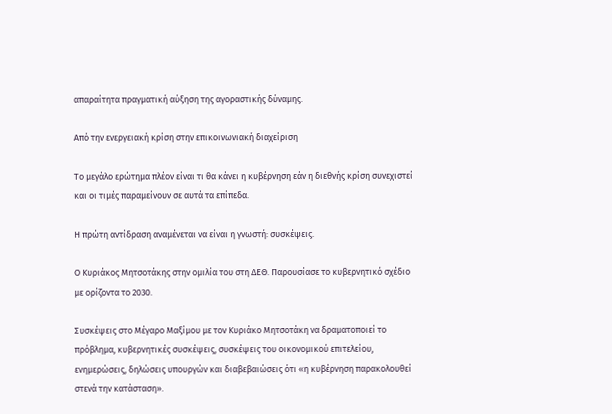απαραίτητα πραγματική αύξηση της αγοραστικής δύναμης.

Από την ενεργειακή κρίση στην επικοινωνιακή διαχείριση

Το μεγάλο ερώτημα πλέον είναι τι θα κάνει η κυβέρνηση εάν η διεθνής κρίση συνεχιστεί και οι τιμές παραμείνουν σε αυτά τα επίπεδα.

Η πρώτη αντίδραση αναμένεται να είναι η γνωστή: συσκέψεις.

Ο Κυριάκος Μητσοτάκης στην ομιλία του στη ΔΕΘ. Παρουσίασε το κυβερνητικό σχέδιο με ορίζοντα το 2030.

Συσκέψεις στο Μέγαρο Μαξίμου με τον Κυριάκο Μητσοτάκη να δραματοποιεί το πρόβλημα, κυβερνητικές συσκέψεις, συσκέψεις του οικονομικού επιτελείου, ενημερώσεις, δηλώσεις υπουργών και διαβεβαιώσεις ότι «η κυβέρνηση παρακολουθεί στενά την κατάσταση».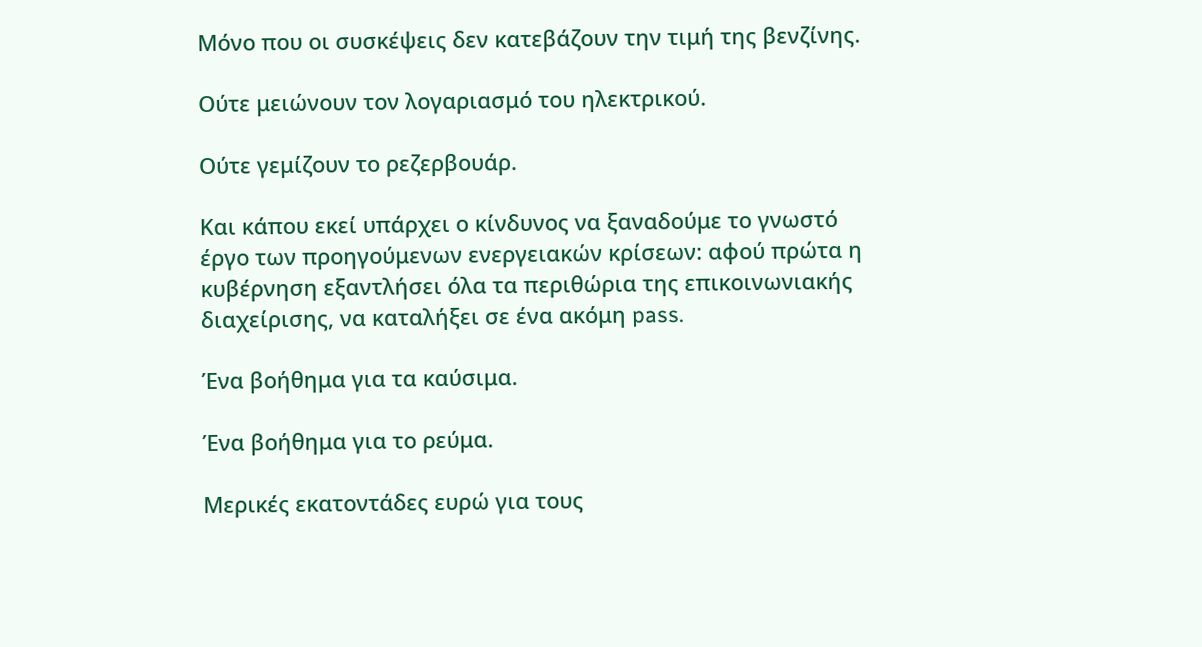Μόνο που οι συσκέψεις δεν κατεβάζουν την τιμή της βενζίνης.

Ούτε μειώνουν τον λογαριασμό του ηλεκτρικού.

Ούτε γεμίζουν το ρεζερβουάρ.

Και κάπου εκεί υπάρχει ο κίνδυνος να ξαναδούμε το γνωστό έργο των προηγούμενων ενεργειακών κρίσεων: αφού πρώτα η κυβέρνηση εξαντλήσει όλα τα περιθώρια της επικοινωνιακής διαχείρισης, να καταλήξει σε ένα ακόμη pass.

Ένα βοήθημα για τα καύσιμα.

Ένα βοήθημα για το ρεύμα.

Μερικές εκατοντάδες ευρώ για τους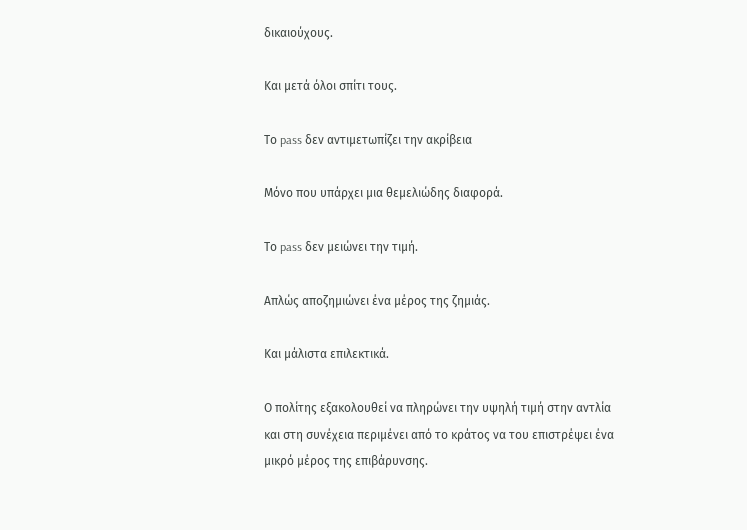δικαιούχους.

Και μετά όλοι σπίτι τους.

Το pass δεν αντιμετωπίζει την ακρίβεια

Μόνο που υπάρχει μια θεμελιώδης διαφορά.

Το pass δεν μειώνει την τιμή.

Απλώς αποζημιώνει ένα μέρος της ζημιάς.

Και μάλιστα επιλεκτικά.

Ο πολίτης εξακολουθεί να πληρώνει την υψηλή τιμή στην αντλία και στη συνέχεια περιμένει από το κράτος να του επιστρέψει ένα μικρό μέρος της επιβάρυνσης.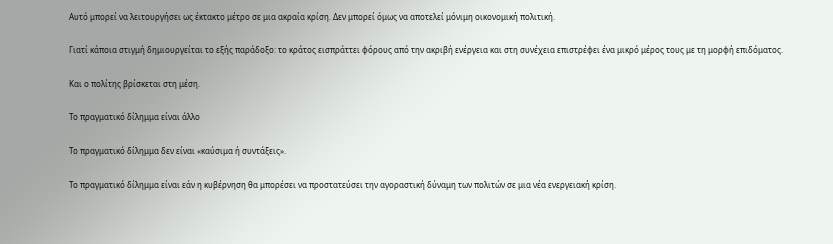Αυτό μπορεί να λειτουργήσει ως έκτακτο μέτρο σε μια ακραία κρίση. Δεν μπορεί όμως να αποτελεί μόνιμη οικονομική πολιτική.

Γιατί κάποια στιγμή δημιουργείται το εξής παράδοξο: το κράτος εισπράττει φόρους από την ακριβή ενέργεια και στη συνέχεια επιστρέφει ένα μικρό μέρος τους με τη μορφή επιδόματος.

Και ο πολίτης βρίσκεται στη μέση.

Το πραγματικό δίλημμα είναι άλλο

Το πραγματικό δίλημμα δεν είναι «καύσιμα ή συντάξεις».

Το πραγματικό δίλημμα είναι εάν η κυβέρνηση θα μπορέσει να προστατεύσει την αγοραστική δύναμη των πολιτών σε μια νέα ενεργειακή κρίση.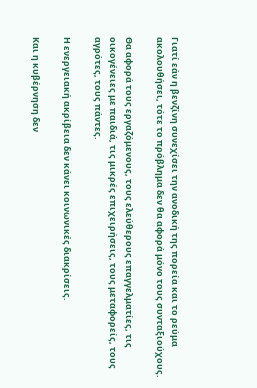Γιατί εάν η βενζίνη συνεχίσει την ανοδική της πορεία και το ρεύμα ακολουθήσει, τότε το πρόβλημα δεν θα αφορά μόνο τους συνταξιούχους.

Θα αφορά τους εργαζόμενους, τους ελεύθερους επαγγελματίες, τις οικογένειες με παιδιά, τις μικρές επιχειρήσεις, τους μεταφορείς, τους αγρότες, τους πάντες.

Η ενεργειακή ακρίβεια δεν κάνει κοινωνικές διακρίσεις.

Και η κυβέρνηση δεν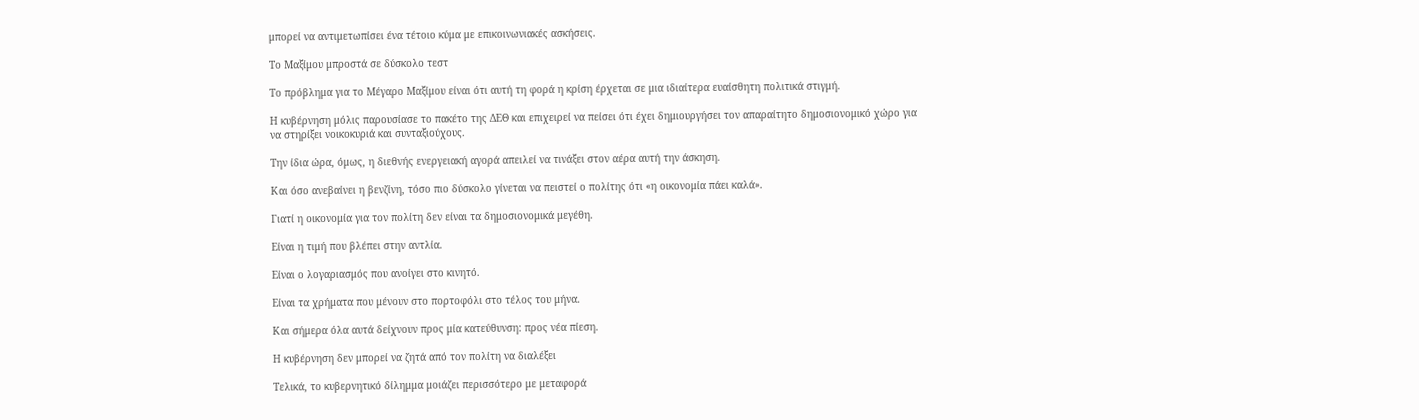μπορεί να αντιμετωπίσει ένα τέτοιο κύμα με επικοινωνιακές ασκήσεις.

Το Μαξίμου μπροστά σε δύσκολο τεστ

Το πρόβλημα για το Μέγαρο Μαξίμου είναι ότι αυτή τη φορά η κρίση έρχεται σε μια ιδιαίτερα ευαίσθητη πολιτικά στιγμή.

Η κυβέρνηση μόλις παρουσίασε το πακέτο της ΔΕΘ και επιχειρεί να πείσει ότι έχει δημιουργήσει τον απαραίτητο δημοσιονομικό χώρο για να στηρίξει νοικοκυριά και συνταξιούχους.

Την ίδια ώρα, όμως, η διεθνής ενεργειακή αγορά απειλεί να τινάξει στον αέρα αυτή την άσκηση.

Και όσο ανεβαίνει η βενζίνη, τόσο πιο δύσκολο γίνεται να πειστεί ο πολίτης ότι «η οικονομία πάει καλά».

Γιατί η οικονομία για τον πολίτη δεν είναι τα δημοσιονομικά μεγέθη.

Είναι η τιμή που βλέπει στην αντλία.

Είναι ο λογαριασμός που ανοίγει στο κινητό.

Είναι τα χρήματα που μένουν στο πορτοφόλι στο τέλος του μήνα.

Και σήμερα όλα αυτά δείχνουν προς μία κατεύθυνση: προς νέα πίεση.

Η κυβέρνηση δεν μπορεί να ζητά από τον πολίτη να διαλέξει

Τελικά, το κυβερνητικό δίλημμα μοιάζει περισσότερο με μεταφορά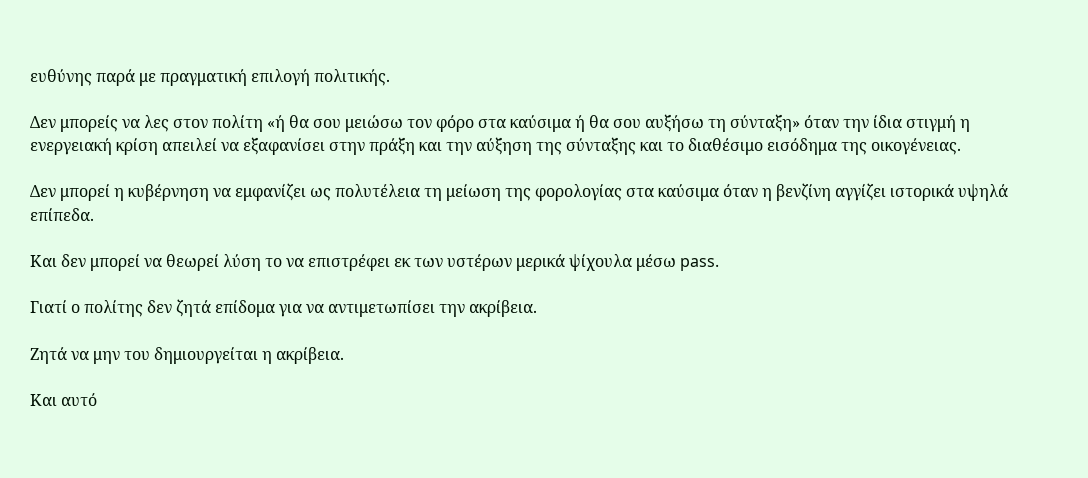ευθύνης παρά με πραγματική επιλογή πολιτικής.

Δεν μπορείς να λες στον πολίτη «ή θα σου μειώσω τον φόρο στα καύσιμα ή θα σου αυξήσω τη σύνταξη» όταν την ίδια στιγμή η ενεργειακή κρίση απειλεί να εξαφανίσει στην πράξη και την αύξηση της σύνταξης και το διαθέσιμο εισόδημα της οικογένειας.

Δεν μπορεί η κυβέρνηση να εμφανίζει ως πολυτέλεια τη μείωση της φορολογίας στα καύσιμα όταν η βενζίνη αγγίζει ιστορικά υψηλά επίπεδα.

Και δεν μπορεί να θεωρεί λύση το να επιστρέφει εκ των υστέρων μερικά ψίχουλα μέσω pass.

Γιατί ο πολίτης δεν ζητά επίδομα για να αντιμετωπίσει την ακρίβεια.

Ζητά να μην του δημιουργείται η ακρίβεια.

Και αυτό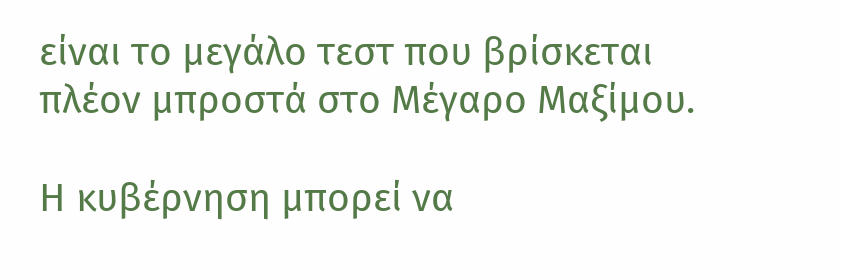είναι το μεγάλο τεστ που βρίσκεται πλέον μπροστά στο Μέγαρο Μαξίμου.

Η κυβέρνηση μπορεί να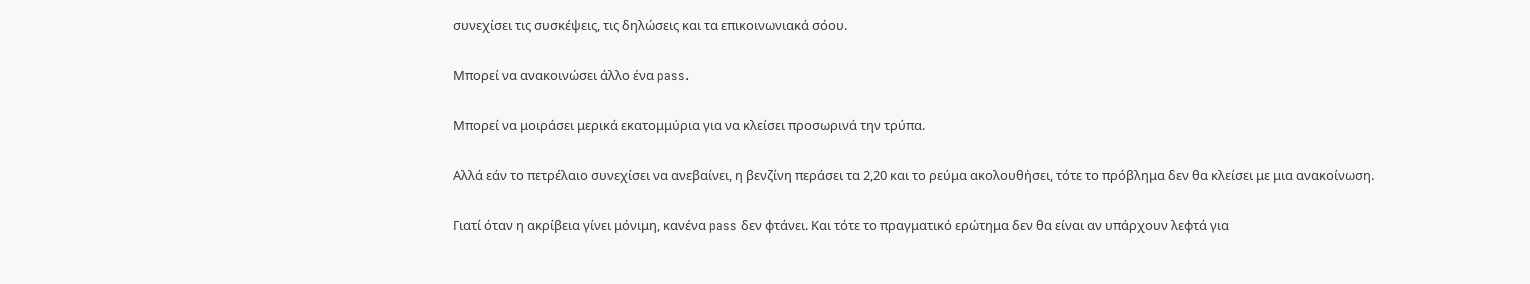συνεχίσει τις συσκέψεις, τις δηλώσεις και τα επικοινωνιακά σόου.

Μπορεί να ανακοινώσει άλλο ένα pass.

Μπορεί να μοιράσει μερικά εκατομμύρια για να κλείσει προσωρινά την τρύπα.

Αλλά εάν το πετρέλαιο συνεχίσει να ανεβαίνει, η βενζίνη περάσει τα 2,20 και το ρεύμα ακολουθήσει, τότε το πρόβλημα δεν θα κλείσει με μια ανακοίνωση.

Γιατί όταν η ακρίβεια γίνει μόνιμη, κανένα pass δεν φτάνει. Και τότε το πραγματικό ερώτημα δεν θα είναι αν υπάρχουν λεφτά για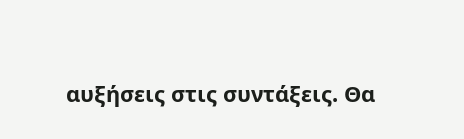αυξήσεις στις συντάξεις. Θα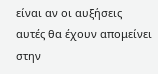είναι αν οι αυξήσεις αυτές θα έχουν απομείνει στην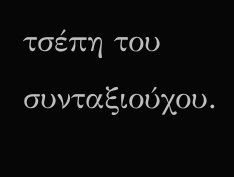τσέπη του συνταξιούχου.